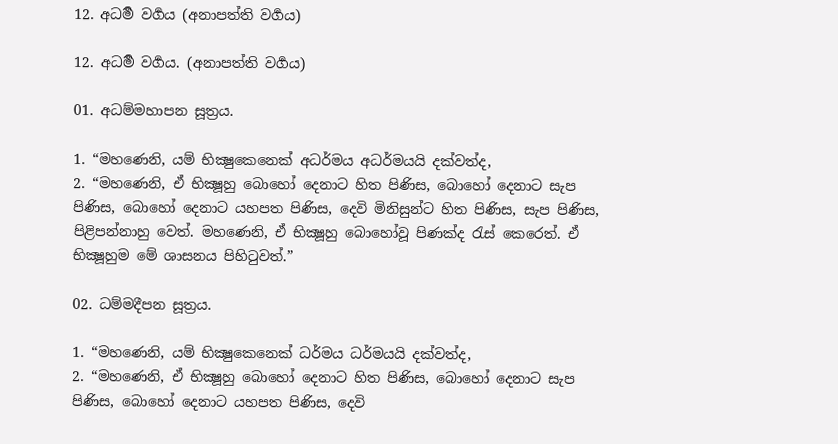12. අධර්‍ම වර්‍ගය (අනාපත්ති වර්‍ගය)

12. අධර්‍ම වර්‍ගය. (අනාපත්ති වර්‍ගය)

01. අධම්මහාපන සූත්‍රය.

1. “මහණෙනි, යම් භික්‍ෂුකෙනෙක් අධර්මය අධර්මයයි දක්වත්ද,
2. “මහණෙනි, ඒ භික්‍ෂූහු බොහෝ දෙනාට හිත පිණිස, බොහෝ දෙනාට සැප පිණිස, බොහෝ දෙනාට යහපත පිණිස, දෙවි මිනිසුන්ට හිත පිණිස, සැප පිණිස, පිළිපන්නාහු වෙත්. මහණෙනි, ඒ භික්‍ෂූහු බොහෝවූ පිණක්ද රැස් කෙරෙත්. ඒ භික්‍ෂූහුම මේ ශාසනය පිහිටුවත්.”

02. ධම්මදීපන සූත්‍රය.

1. “මහණෙනි, යම් භික්‍ෂුකෙනෙක් ධර්මය ධර්මයයි දක්වත්ද,
2. “මහණෙනි, ඒ භික්‍ෂූහු බොහෝ දෙනාට හිත පිණිස, බොහෝ දෙනාට සැප පිණිස, බොහෝ දෙනාට යහපත පිණිස, දෙවි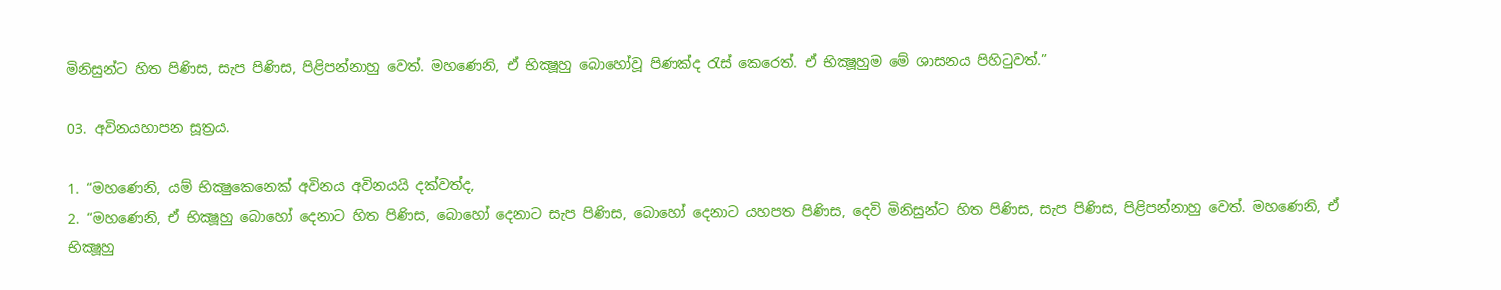මිනිසුන්ට හිත පිණිස, සැප පිණිස, පිළිපන්නාහු වෙත්. මහණෙනි, ඒ භික්‍ෂූහු බොහෝවූ පිණක්ද රැස් කෙරෙත්. ඒ භික්‍ෂූහුම මේ ශාසනය පිහිටුවත්.”

03. අවිනයහාපන සූත්‍රය.

1. “මහණෙනි, යම් භික්‍ෂුකෙනෙක් අවිනය අවිනයයි දක්වත්ද,
2. “මහණෙනි, ඒ භික්‍ෂූහු බොහෝ දෙනාට හිත පිණිස, බොහෝ දෙනාට සැප පිණිස, බොහෝ දෙනාට යහපත පිණිස, දෙවි මිනිසුන්ට හිත පිණිස, සැප පිණිස, පිළිපන්නාහු වෙත්. මහණෙනි, ඒ භික්‍ෂූහු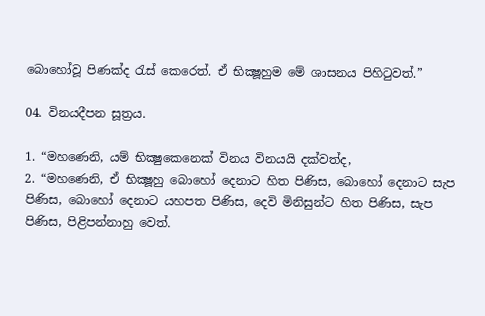බොහෝවූ පිණක්ද රැස් කෙරෙත්. ඒ භික්‍ෂූහුම මේ ශාසනය පිහිටුවත්.”

04. විනයදීපන සූත්‍රය.

1. “මහණෙනි, යම් භික්‍ෂුකෙනෙක් විනය විනයයි දක්වත්ද,
2. “මහණෙනි, ඒ භික්‍ෂූහු බොහෝ දෙනාට හිත පිණිස, බොහෝ දෙනාට සැප පිණිස, බොහෝ දෙනාට යහපත පිණිස, දෙවි මිනිසුන්ට හිත පිණිස, සැප පිණිස, පිළිපන්නාහු වෙත්.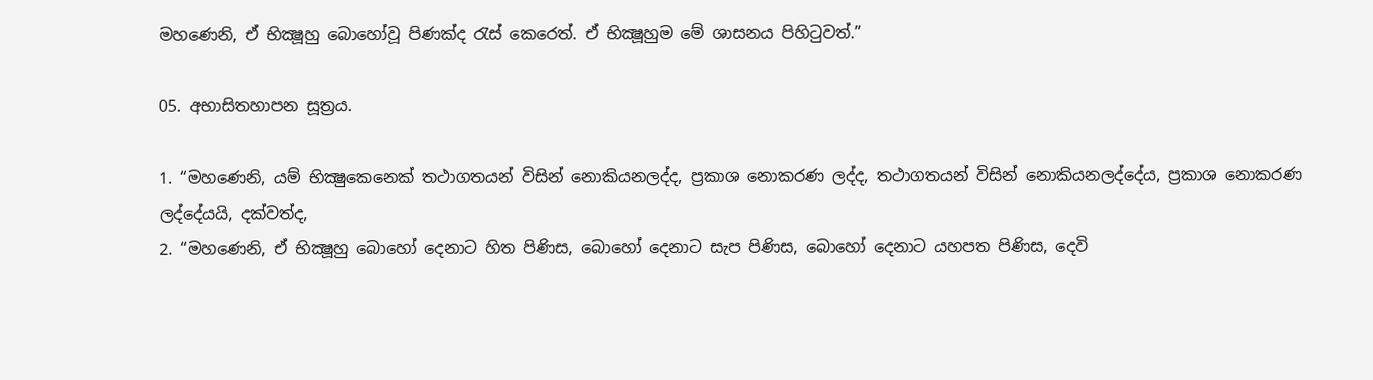මහණෙනි, ඒ භික්‍ෂූහු බොහෝවූ පිණක්ද රැස් කෙරෙත්. ඒ භික්‍ෂූහුම මේ ශාසනය පිහිටුවත්.”

05. අභාසිතහාපන සූත්‍රය.

1. “මහණෙනි, යම් භික්‍ෂුකෙනෙක් තථාගතයන් විසින් නොකියනලද්ද, ප්‍රකාශ නොකරණ ලද්ද, තථාගතයන් විසින් නොකියනලද්දේය, ප්‍රකාශ නොකරණ ලද්දේයයි, දක්වත්ද,
2. “මහණෙනි, ඒ භික්‍ෂූහු බොහෝ දෙනාට හිත පිණිස, බොහෝ දෙනාට සැප පිණිස, බොහෝ දෙනාට යහපත පිණිස, දෙවි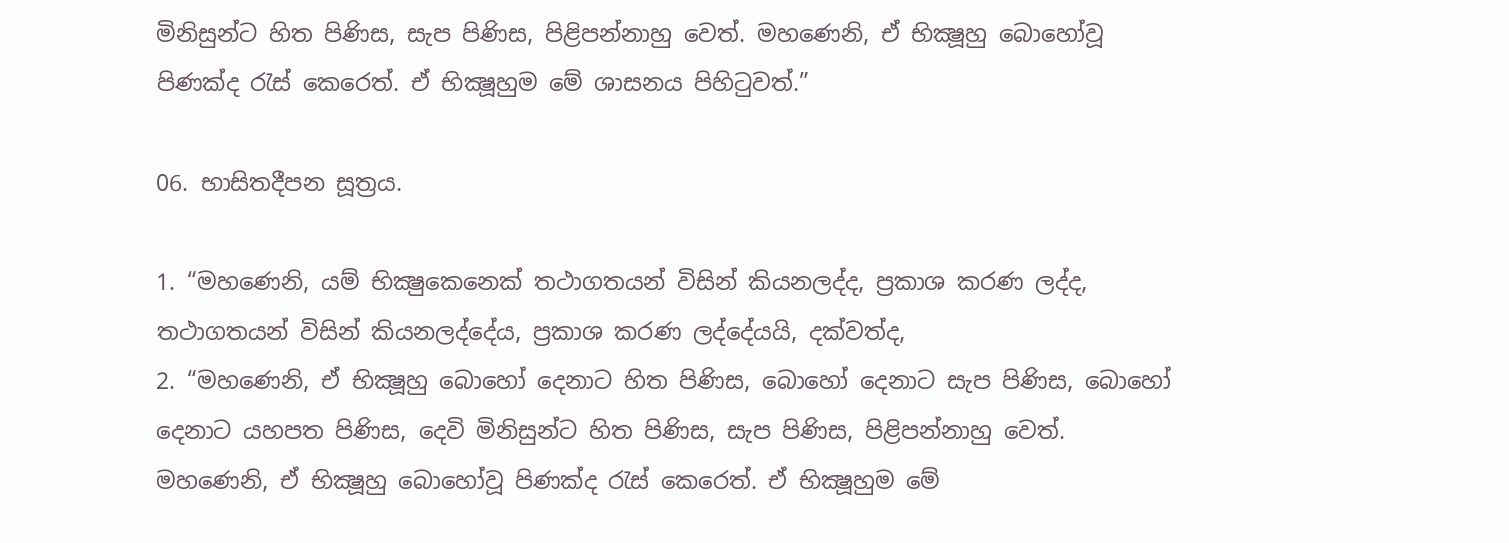මිනිසුන්ට හිත පිණිස, සැප පිණිස, පිළිපන්නාහු වෙත්. මහණෙනි, ඒ භික්‍ෂූහු බොහෝවූ පිණක්ද රැස් කෙරෙත්. ඒ භික්‍ෂූහුම මේ ශාසනය පිහිටුවත්.”

06. භාසිතදීපන සූත්‍රය.

1. “මහණෙනි, යම් භික්‍ෂුකෙනෙක් තථාගතයන් විසින් කියනලද්ද, ප්‍රකාශ කරණ ලද්ද, තථාගතයන් විසින් කියනලද්දේය, ප්‍රකාශ කරණ ලද්දේයයි, දක්වත්ද,
2. “මහණෙනි, ඒ භික්‍ෂූහු බොහෝ දෙනාට හිත පිණිස, බොහෝ දෙනාට සැප පිණිස, බොහෝ දෙනාට යහපත පිණිස, දෙවි මිනිසුන්ට හිත පිණිස, සැප පිණිස, පිළිපන්නාහු වෙත්. මහණෙනි, ඒ භික්‍ෂූහු බොහෝවූ පිණක්ද රැස් කෙරෙත්. ඒ භික්‍ෂූහුම මේ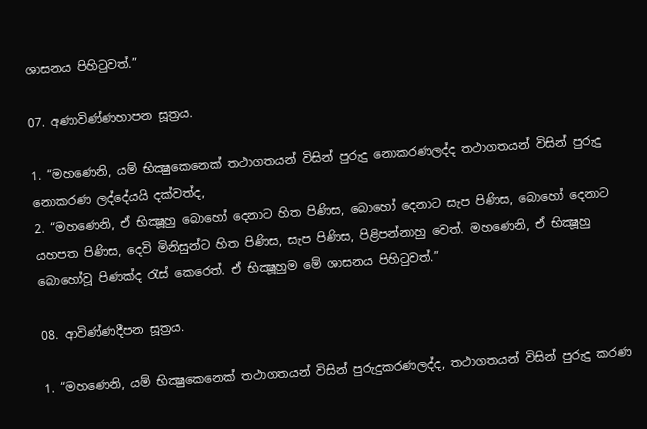ශාසනය පිහිටුවත්.”

07. අණාවිණ්ණහාපන සූත්‍රය.

1. “මහණෙනි, යම් භික්‍ෂුකෙනෙක් තථාගතයන් විසින් පුරුදු නොකරණලද්ද තථාගතයන් විසින් පුරුදු නොකරණ ලද්දේයයි දක්වත්ද,
2. “මහණෙනි, ඒ භික්‍ෂූහු බොහෝ දෙනාට හිත පිණිස, බොහෝ දෙනාට සැප පිණිස, බොහෝ දෙනාට යහපත පිණිස, දෙවි මිනිසුන්ට හිත පිණිස, සැප පිණිස, පිළිපන්නාහු වෙත්. මහණෙනි, ඒ භික්‍ෂූහු බොහෝවූ පිණක්ද රැස් කෙරෙත්. ඒ භික්‍ෂූහුම මේ ශාසනය පිහිටුවත්.”

08. ආවිණ්ණදීපන සූත්‍රය.

1. “මහණෙනි, යම් භික්‍ෂුකෙනෙක් තථාගතයන් විසින් පුරුදුකරණලද්ද, තථාගතයන් විසින් පුරුදු කරණ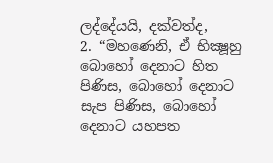ලද්දේයයි, දක්වත්ද,
2. “මහණෙනි, ඒ භික්‍ෂූහු බොහෝ දෙනාට හිත පිණිස, බොහෝ දෙනාට සැප පිණිස, බොහෝ දෙනාට යහපත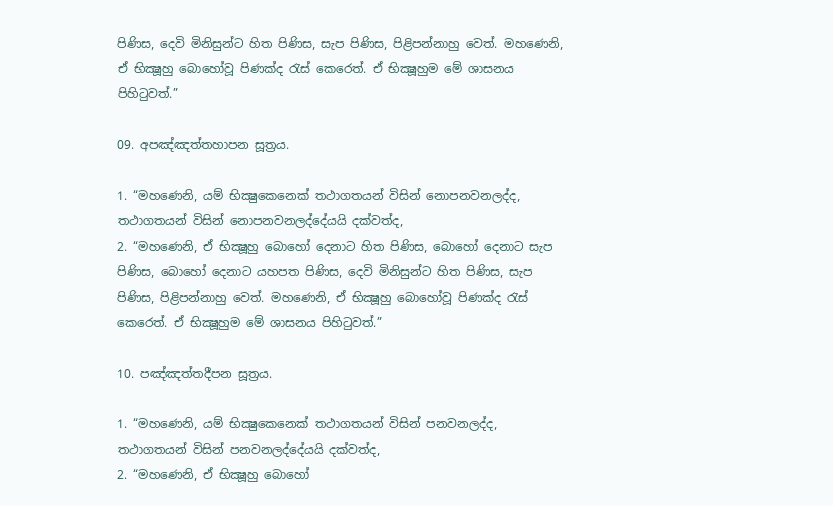පිණිස, දෙවි මිනිසුන්ට හිත පිණිස, සැප පිණිස, පිළිපන්නාහු වෙත්. මහණෙනි, ඒ භික්‍ෂූහු බොහෝවූ පිණක්ද රැස් කෙරෙත්. ඒ භික්‍ෂූහුම මේ ශාසනය පිහිටුවත්.”

09. අපඤ්ඤත්තහාපන සූත්‍රය.

1. “මහණෙනි, යම් භික්‍ෂුකෙනෙක් තථාගතයන් විසින් නොපනවනලද්ද, තථාගතයන් විසින් නොපනවනලද්දේයයි දක්වත්ද,
2. “මහණෙනි, ඒ භික්‍ෂූහු බොහෝ දෙනාට හිත පිණිස, බොහෝ දෙනාට සැප පිණිස, බොහෝ දෙනාට යහපත පිණිස, දෙවි මිනිසුන්ට හිත පිණිස, සැප පිණිස, පිළිපන්නාහු වෙත්. මහණෙනි, ඒ භික්‍ෂූහු බොහෝවූ පිණක්ද රැස් කෙරෙත්. ඒ භික්‍ෂූහුම මේ ශාසනය පිහිටුවත්.”

10. පඤ්ඤත්තදීපන සූත්‍රය.

1. “මහණෙනි, යම් භික්‍ෂුකෙනෙක් තථාගතයන් විසින් පනවනලද්ද, තථාගතයන් විසින් පනවනලද්දේයයි දක්වත්ද,
2. “මහණෙනි, ඒ භික්‍ෂූහු බොහෝ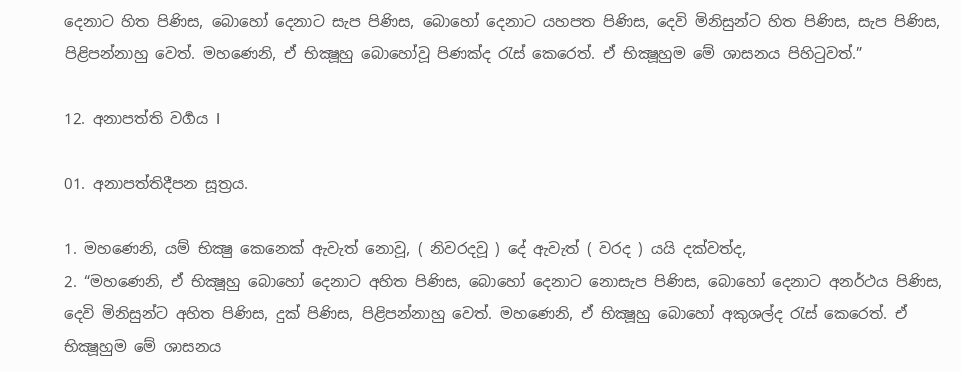දෙනාට හිත පිණිස, බොහෝ දෙනාට සැප පිණිස, බොහෝ දෙනාට යහපත පිණිස, දෙවි මිනිසුන්ට හිත පිණිස, සැප පිණිස, පිළිපන්නාහු වෙත්. මහණෙනි, ඒ භික්‍ෂූහු බොහෝවූ පිණක්ද රැස් කෙරෙත්. ඒ භික්‍ෂූහුම මේ ශාසනය පිහිටුවත්.”

12. අනාපත්ති වර්‍ගය I

01. අනාපත්තිදීපන සූත්‍රය.

1. මහණෙනි, යම් භික්‍ෂු කෙනෙක් ඇවැත් නොවූ, ( නිවරදවූ ) දේ ඇවැත් ( වරද ) යයි දක්වත්ද,
2. “මහණෙනි, ඒ භික්‍ෂූහු බොහෝ දෙනාට අහිත පිණිස, බොහෝ දෙනාට නොසැප පිණිස, බොහෝ දෙනාට අනර්ථය පිණිස, දෙවි මිනිසුන්ට අහිත පිණිස, දුක් පිණිස, පිළිපන්නාහු වෙත්. මහණෙනි, ඒ භික්‍ෂූහු බොහෝ අකුශල්ද රැස් කෙරෙත්. ඒ භික්‍ෂූහුම මේ ශාසනය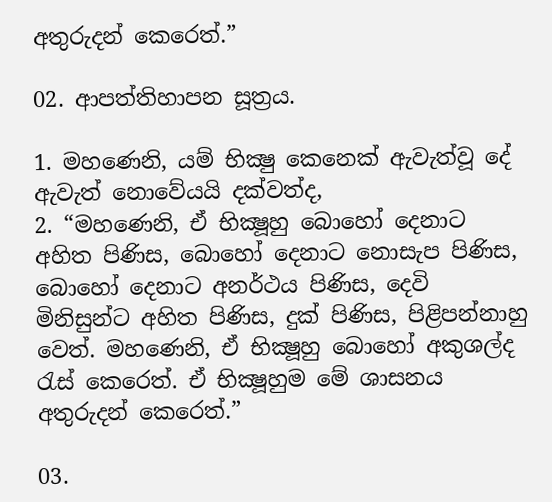අතුරුදන් කෙරෙත්.”

02. ආපත්තිහාපන සූත්‍රය.

1. මහණෙනි, යම් භික්‍ෂු කෙනෙක් ඇවැත්වූ දේ ඇවැත් නොවේයයි දක්වත්ද,
2. “මහණෙනි, ඒ භික්‍ෂූහු බොහෝ දෙනාට අහිත පිණිස, බොහෝ දෙනාට නොසැප පිණිස, බොහෝ දෙනාට අනර්ථය පිණිස, දෙවි මිනිසුන්ට අහිත පිණිස, දුක් පිණිස, පිළිපන්නාහු වෙත්. මහණෙනි, ඒ භික්‍ෂූහු බොහෝ අකුශල්ද රැස් කෙරෙත්. ඒ භික්‍ෂූහුම මේ ශාසනය අතුරුදන් කෙරෙත්.”

03.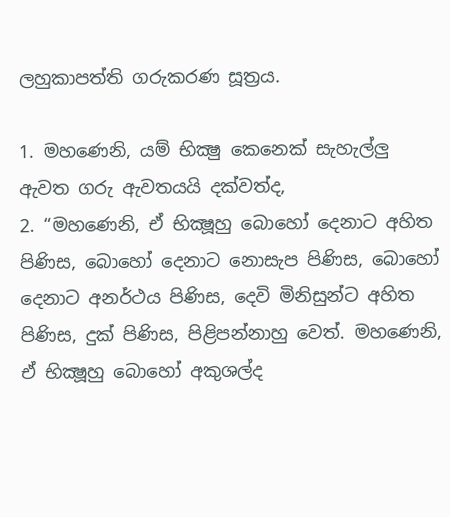ලහුකාපත්ති ගරුකරණ සූත්‍රය.

1. මහණෙනි, යම් භික්‍ෂු කෙනෙක් සැහැල්ලු ඇවත ගරු ඇවතයයි දක්වත්ද,
2. “මහණෙනි, ඒ භික්‍ෂූහු බොහෝ දෙනාට අහිත පිණිස, බොහෝ දෙනාට නොසැප පිණිස, බොහෝ දෙනාට අනර්ථය පිණිස, දෙවි මිනිසුන්ට අහිත පිණිස, දුක් පිණිස, පිළිපන්නාහු වෙත්. මහණෙනි, ඒ භික්‍ෂූහු බොහෝ අකුශල්ද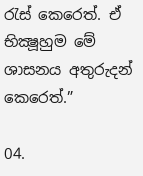රැස් කෙරෙත්. ඒ භික්‍ෂූහුම මේ ශාසනය අතුරුදන් කෙරෙත්.”

04.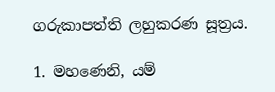ගරුකාපත්ති ලහුකරණ සූත්‍රය.

1. මහණෙනි, යම්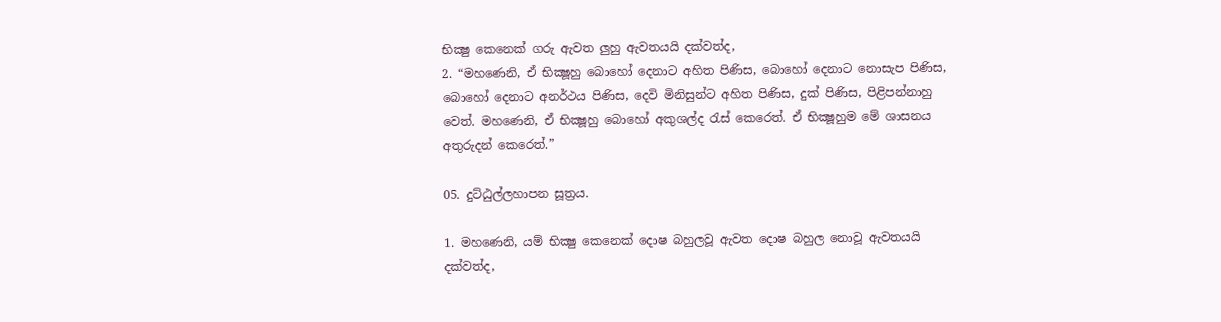භික්‍ෂු කෙනෙක් ගරු ඇවත ලුහු ඇවතයයි දක්වත්ද,
2. “මහණෙනි, ඒ භික්‍ෂූහු බොහෝ දෙනාට අහිත පිණිස, බොහෝ දෙනාට නොසැප පිණිස, බොහෝ දෙනාට අනර්ථය පිණිස, දෙවි මිනිසුන්ට අහිත පිණිස, දුක් පිණිස, පිළිපන්නාහු වෙත්. මහණෙනි, ඒ භික්‍ෂූහු බොහෝ අකුශල්ද රැස් කෙරෙත්. ඒ භික්‍ෂූහුම මේ ශාසනය අතුරුදන් කෙරෙත්.”

05. දුට්ඨුල්ලහාපන සූත්‍රය.

1. මහණෙනි, යම් භික්‍ෂු කෙනෙක් දොෂ බහුලවූ ඇවත දොෂ බහුල නොවූ ඇවතයයි දක්වත්ද,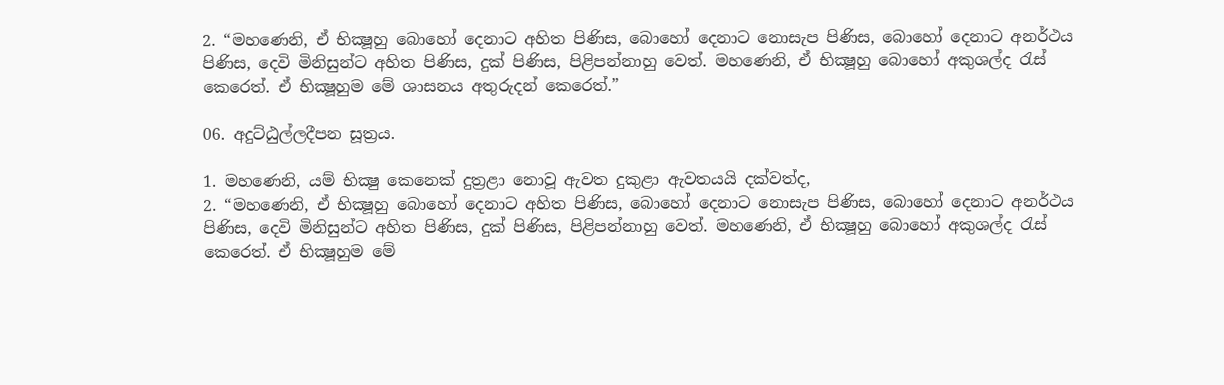2. “මහණෙනි, ඒ භික්‍ෂූහු බොහෝ දෙනාට අහිත පිණිස, බොහෝ දෙනාට නොසැප පිණිස, බොහෝ දෙනාට අනර්ථය පිණිස, දෙවි මිනිසුන්ට අහිත පිණිස, දුක් පිණිස, පිළිපන්නාහු වෙත්. මහණෙනි, ඒ භික්‍ෂූහු බොහෝ අකුශල්ද රැස් කෙරෙත්. ඒ භික්‍ෂූහුම මේ ශාසනය අතුරුදන් කෙරෙත්.”

06. අදුට්ඨුල්ලදීපන සූත්‍රය.

1. මහණෙනි, යම් භික්‍ෂු කෙනෙක් දුත්‍රළා නොවූ ඇවත දුකුළා ඇවතයයි දක්වත්ද,
2. “මහණෙනි, ඒ භික්‍ෂූහු බොහෝ දෙනාට අහිත පිණිස, බොහෝ දෙනාට නොසැප පිණිස, බොහෝ දෙනාට අනර්ථය පිණිස, දෙවි මිනිසුන්ට අහිත පිණිස, දුක් පිණිස, පිළිපන්නාහු වෙත්. මහණෙනි, ඒ භික්‍ෂූහු බොහෝ අකුශල්ද රැස් කෙරෙත්. ඒ භික්‍ෂූහුම මේ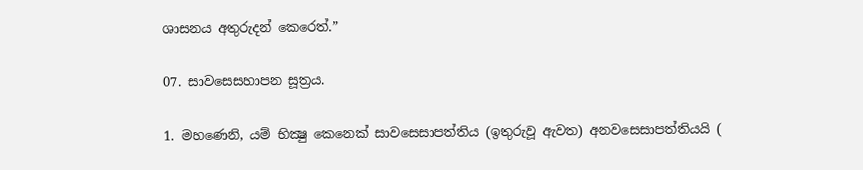ශාසනය අතුරුදන් කෙරෙත්.”

07. සාවසෙසහාපන සූත්‍රය.

1. මහණෙනි, යම් භික්‍ෂු කෙනෙක් සාවසෙසාපත්තිය (ඉතුරුවූ ඇවත) අනවසෙසාපත්තියයි (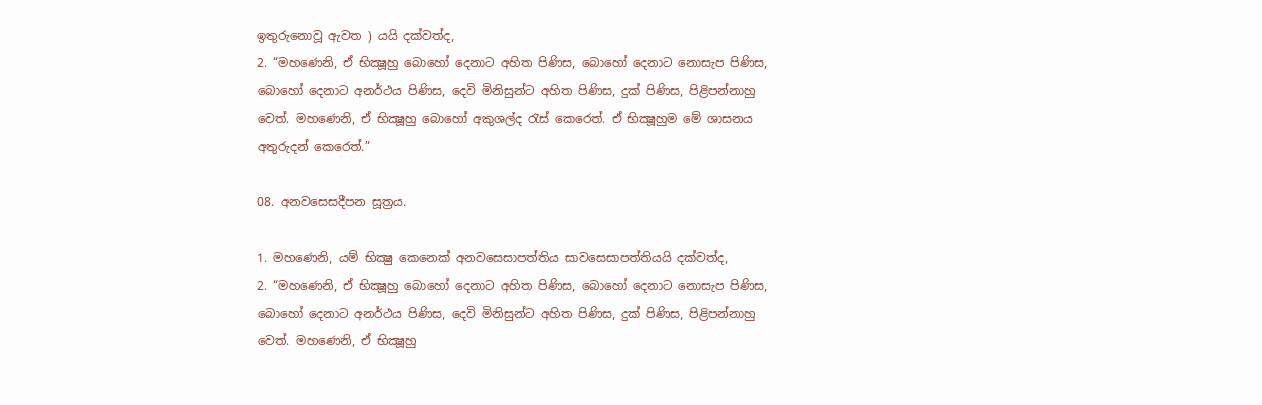ඉතුරුනොවූ ඇවත ) යයි දක්වත්ද,
2. “මහණෙනි, ඒ භික්‍ෂූහු බොහෝ දෙනාට අහිත පිණිස, බොහෝ දෙනාට නොසැප පිණිස, බොහෝ දෙනාට අනර්ථය පිණිස, දෙවි මිනිසුන්ට අහිත පිණිස, දුක් පිණිස, පිළිපන්නාහු වෙත්. මහණෙනි, ඒ භික්‍ෂූහු බොහෝ අකුශල්ද රැස් කෙරෙත්. ඒ භික්‍ෂූහුම මේ ශාසනය අතුරුදන් කෙරෙත්.”

08. අනවසෙසදීපන සූත්‍රය.

1. මහණෙනි, යම් භික්‍ෂු කෙනෙක් අනවසෙසාපත්තිය සාවසෙසාපත්තියයි දක්වත්ද,
2. “මහණෙනි, ඒ භික්‍ෂූහු බොහෝ දෙනාට අහිත පිණිස, බොහෝ දෙනාට නොසැප පිණිස, බොහෝ දෙනාට අනර්ථය පිණිස, දෙවි මිනිසුන්ට අහිත පිණිස, දුක් පිණිස, පිළිපන්නාහු වෙත්. මහණෙනි, ඒ භික්‍ෂූහු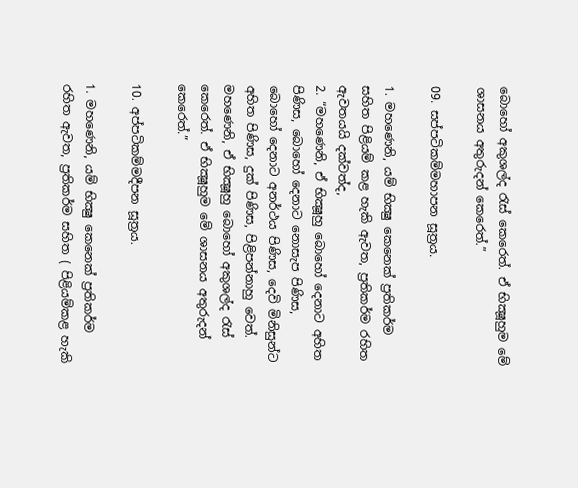බොහෝ අකුශල්ද රැස් කෙරෙත්. ඒ භික්‍ෂූහුම මේ ශාසනය අතුරුදන් කෙරෙත්.”

09. සප්පටිකම්මහාපන සූත්‍රය.

1. මහණෙනි, යම් භික්‍ෂු කෙනෙක් ප්‍රතිකර්ම සහිත පිළියම් කළ හැකි ඇවත, ප්‍රතිකර්ම රහිත ඇවතයයි දක්වත්ද,
2. “මහණෙනි, ඒ භික්‍ෂූහු බොහෝ දෙනාට අහිත පිණිස, බොහෝ දෙනාට නොසැප පිණිස, බොහෝ දෙනාට අනර්ථය පිණිස, දෙවි මිනිසුන්ට අහිත පිණිස, දුක් පිණිස, පිළිපන්නාහු වෙත්. මහණෙනි, ඒ භික්‍ෂූහු බොහෝ අකුශල්ද රැස් කෙරෙත්. ඒ භික්‍ෂූහුම මේ ශාසනය අතුරුදන් කෙරෙත්.”

10. අප්පටිකම්මදීපන සූත්‍රය.

1. මහණෙනි, යම් භික්‍ෂු කෙනෙක් ප්‍රතිකර්ම රහිත ඇවත, ප්‍රතිකර්ම සහිත ( පිළියම්කළ හැකි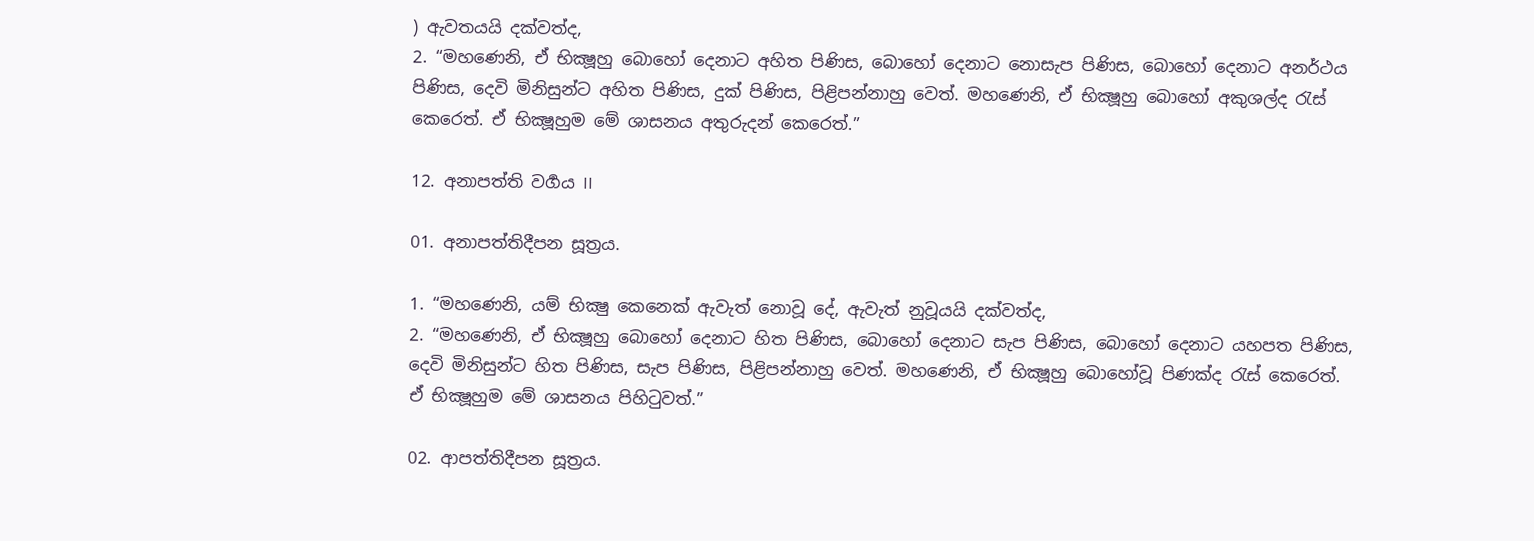) ඇවතයයි දක්වත්ද,
2. “මහණෙනි, ඒ භික්‍ෂූහු බොහෝ දෙනාට අහිත පිණිස, බොහෝ දෙනාට නොසැප පිණිස, බොහෝ දෙනාට අනර්ථය පිණිස, දෙවි මිනිසුන්ට අහිත පිණිස, දුක් පිණිස, පිළිපන්නාහු වෙත්. මහණෙනි, ඒ භික්‍ෂූහු බොහෝ අකුශල්ද රැස් කෙරෙත්. ඒ භික්‍ෂූහුම මේ ශාසනය අතුරුදන් කෙරෙත්.”

12. අනාපත්ති වර්‍ගය II

01. අනාපත්තිදීපන සූත්‍රය.

1. “මහණෙනි, යම් භික්‍ෂු කෙනෙක් ඇවැත් නොවූ දේ, ඇවැත් නුවූයයි දක්වත්ද,
2. “මහණෙනි, ඒ භික්‍ෂූහු බොහෝ දෙනාට හිත පිණිස, බොහෝ දෙනාට සැප පිණිස, බොහෝ දෙනාට යහපත පිණිස, දෙවි මිනිසුන්ට හිත පිණිස, සැප පිණිස, පිළිපන්නාහු වෙත්. මහණෙනි, ඒ භික්‍ෂූහු බොහෝවූ පිණක්ද රැස් කෙරෙත්. ඒ භික්‍ෂූහුම මේ ශාසනය පිහිටුවත්.”

02. ආපත්තිදීපන සූත්‍රය.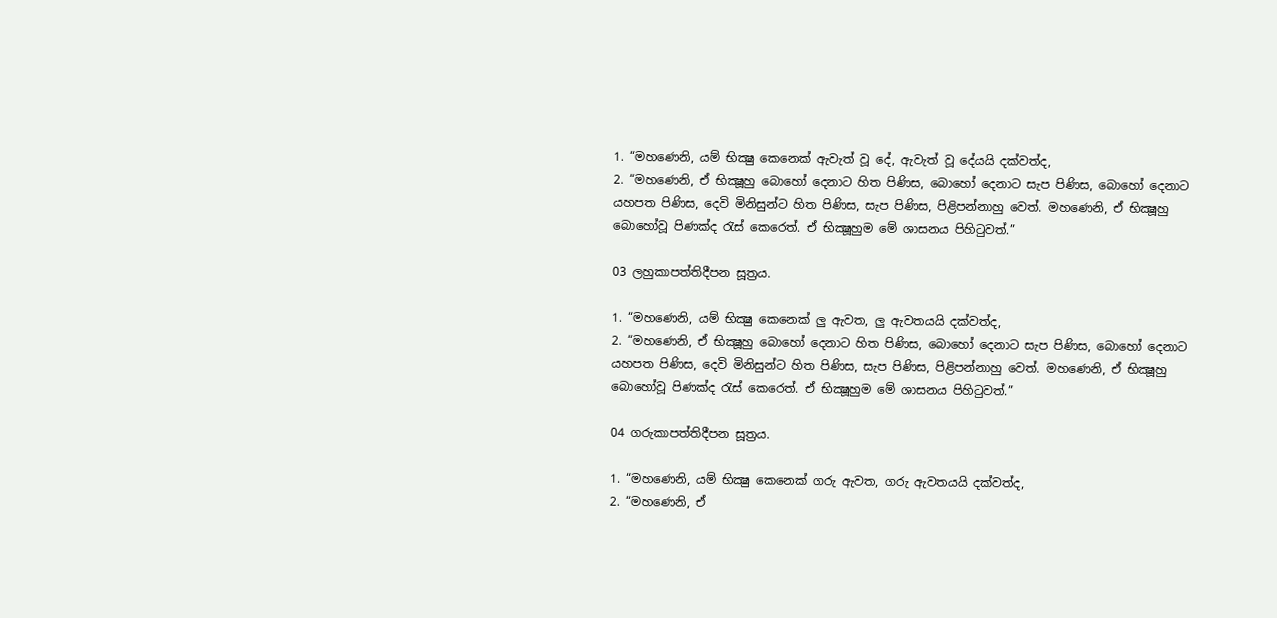1. “මහණෙනි, යම් භික්‍ෂු කෙනෙක් ඇවැත් වූ දේ, ඇවැත් වූ දේයයි දක්වත්ද,
2. “මහණෙනි, ඒ භික්‍ෂූහු බොහෝ දෙනාට හිත පිණිස, බොහෝ දෙනාට සැප පිණිස, බොහෝ දෙනාට යහපත පිණිස, දෙවි මිනිසුන්ට හිත පිණිස, සැප පිණිස, පිළිපන්නාහු වෙත්. මහණෙනි, ඒ භික්‍ෂූහු බොහෝවූ පිණක්ද රැස් කෙරෙත්. ඒ භික්‍ෂූහුම මේ ශාසනය පිහිටුවත්.”

03 ලහුකාපත්තිදීපන සූත්‍රය.

1. “මහණෙනි, යම් භික්‍ෂු කෙනෙක් ලු ඇවත, ලු ඇවතයයි දක්වත්ද,
2. “මහණෙනි, ඒ භික්‍ෂූහු බොහෝ දෙනාට හිත පිණිස, බොහෝ දෙනාට සැප පිණිස, බොහෝ දෙනාට යහපත පිණිස, දෙවි මිනිසුන්ට හිත පිණිස, සැප පිණිස, පිළිපන්නාහු වෙත්. මහණෙනි, ඒ භික්‍ෂූහු බොහෝවූ පිණක්ද රැස් කෙරෙත්. ඒ භික්‍ෂූහුම මේ ශාසනය පිහිටුවත්.”

04 ගරුකාපත්තිදීපන සූත්‍රය.

1. “මහණෙනි, යම් භික්‍ෂු කෙනෙක් ගරු ඇවත, ගරු ඇවතයයි දක්වත්ද,
2. “මහණෙනි, ඒ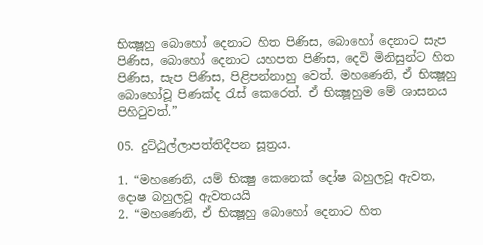භික්‍ෂූහු බොහෝ දෙනාට හිත පිණිස, බොහෝ දෙනාට සැප පිණිස, බොහෝ දෙනාට යහපත පිණිස, දෙවි මිනිසුන්ට හිත පිණිස, සැප පිණිස, පිළිපන්නාහු වෙත්. මහණෙනි, ඒ භික්‍ෂූහු බොහෝවූ පිණක්ද රැස් කෙරෙත්. ඒ භික්‍ෂූහුම මේ ශාසනය පිහිටුවත්.”

05. දුට්ඨුල්ලාපත්තිදීපන සූත්‍රය.

1. “මහණෙනි, යම් භික්‍ෂු කෙනෙක් දෝෂ බහුලවූ ඇවත, දොෂ බහුලවූ ඇවතයයි
2. “මහණෙනි, ඒ භික්‍ෂූහු බොහෝ දෙනාට හිත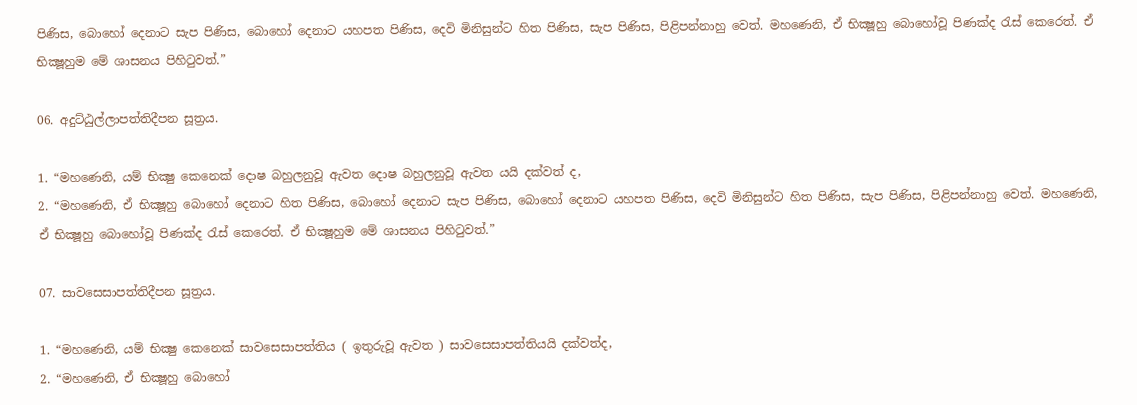පිණිස, බොහෝ දෙනාට සැප පිණිස, බොහෝ දෙනාට යහපත පිණිස, දෙවි මිනිසුන්ට හිත පිණිස, සැප පිණිස, පිළිපන්නාහු වෙත්. මහණෙනි, ඒ භික්‍ෂූහු බොහෝවූ පිණක්ද රැස් කෙරෙත්. ඒ භික්‍ෂූහුම මේ ශාසනය පිහිටුවත්.”

06. අදුට්ඨුල්ලාපත්තිදීපන සූත්‍රය.

1. “මහණෙනි, යම් භික්‍ෂු කෙනෙක් දොෂ බහුලනුවූ ඇවත දොෂ බහුලනුවූ ඇවත යයි දක්වත් ද,
2. “මහණෙනි, ඒ භික්‍ෂූහු බොහෝ දෙනාට හිත පිණිස, බොහෝ දෙනාට සැප පිණිස, බොහෝ දෙනාට යහපත පිණිස, දෙවි මිනිසුන්ට හිත පිණිස, සැප පිණිස, පිළිපන්නාහු වෙත්. මහණෙනි, ඒ භික්‍ෂූහු බොහෝවූ පිණක්ද රැස් කෙරෙත්. ඒ භික්‍ෂූහුම මේ ශාසනය පිහිටුවත්.”

07. සාවසෙසාපත්තිදීපන සූත්‍රය.

1. “මහණෙනි, යම් භික්‍ෂු කෙනෙක් සාවසෙසාපත්තිය ( ඉතුරුවූ ඇවත ) සාවසෙසාපත්තියයි දක්වත්ද,
2. “මහණෙනි, ඒ භික්‍ෂූහු බොහෝ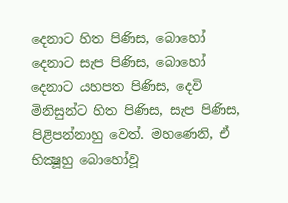දෙනාට හිත පිණිස, බොහෝ දෙනාට සැප පිණිස, බොහෝ දෙනාට යහපත පිණිස, දෙවි මිනිසුන්ට හිත පිණිස, සැප පිණිස, පිළිපන්නාහු වෙත්. මහණෙනි, ඒ භික්‍ෂූහු බොහෝවූ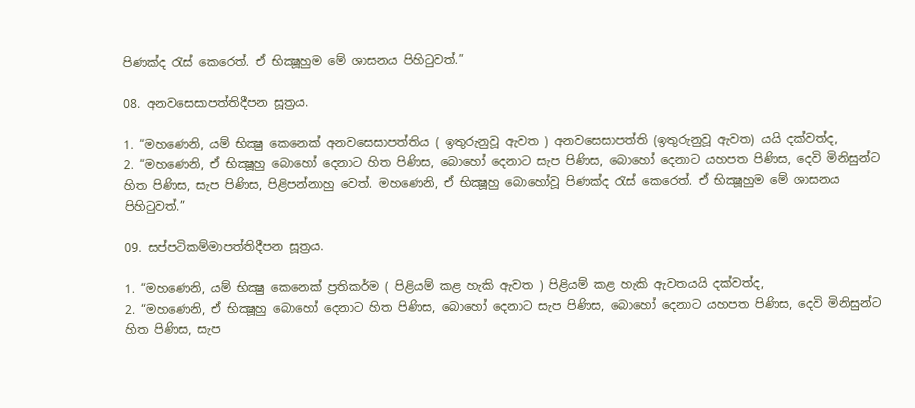පිණක්ද රැස් කෙරෙත්. ඒ භික්‍ෂූහුම මේ ශාසනය පිහිටුවත්.”

08. අනවසෙසාපත්තිදීපන සූත්‍රය.

1. “මහණෙනි, යම් භික්‍ෂු කෙනෙක් අනවසෙසාපත්තිය ( ඉතුරුනුවූ ඇවත ) අනවසෙසාපත්ති (ඉතුරුනුවූ ඇවත) යයි දක්වත්ද,
2. “මහණෙනි, ඒ භික්‍ෂූහු බොහෝ දෙනාට හිත පිණිස, බොහෝ දෙනාට සැප පිණිස, බොහෝ දෙනාට යහපත පිණිස, දෙවි මිනිසුන්ට හිත පිණිස, සැප පිණිස, පිළිපන්නාහු වෙත්. මහණෙනි, ඒ භික්‍ෂූහු බොහෝවූ පිණක්ද රැස් කෙරෙත්. ඒ භික්‍ෂූහුම මේ ශාසනය පිහිටුවත්.”

09. සප්පටිකම්මාපත්තිදීපන සූත්‍රය.

1. “මහණෙනි, යම් භික්‍ෂු කෙනෙක් ප්‍රතිකර්ම ( පිළියම් කළ හැකි ඇවත ) පිළියම් කළ හැකි ඇවතයයි දක්වත්ද,
2. “මහණෙනි, ඒ භික්‍ෂූහු බොහෝ දෙනාට හිත පිණිස, බොහෝ දෙනාට සැප පිණිස, බොහෝ දෙනාට යහපත පිණිස, දෙවි මිනිසුන්ට හිත පිණිස, සැප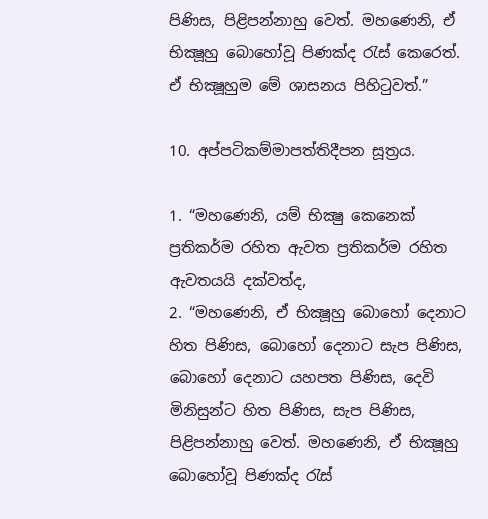පිණිස, පිළිපන්නාහු වෙත්. මහණෙනි, ඒ භික්‍ෂූහු බොහෝවූ පිණක්ද රැස් කෙරෙත්. ඒ භික්‍ෂූහුම මේ ශාසනය පිහිටුවත්.”

10. අප්පටිකම්මාපත්තිදීපන සූත්‍රය.

1. “මහණෙනි, යම් භික්‍ෂු කෙනෙක් ප්‍රතිකර්ම රහිත ඇවත ප්‍රතිකර්ම රහිත ඇවතයයි දක්වත්ද,
2. “මහණෙනි, ඒ භික්‍ෂූහු බොහෝ දෙනාට හිත පිණිස, බොහෝ දෙනාට සැප පිණිස, බොහෝ දෙනාට යහපත පිණිස, දෙවි මිනිසුන්ට හිත පිණිස, සැප පිණිස, පිළිපන්නාහු වෙත්. මහණෙනි, ඒ භික්‍ෂූහු බොහෝවූ පිණක්ද රැස්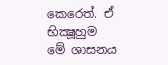කෙරෙත්. ඒ භික්‍ෂූහුම මේ ශාසනය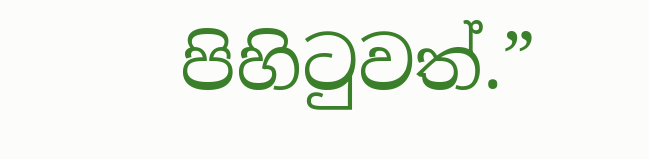පිහිටුවත්.”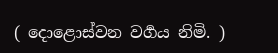( දොළොස්වන වර්‍ගය නිමි. )